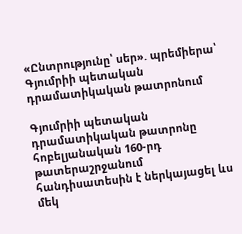«Ընտրությունը՝ սեր». պրեմիերա՝ Գյումրիի պետական դրամատիկական թատրոնում

Գյումրիի պետական դրամատիկական թատրոնը հոբելյանական 160-րդ թատերաշրջանում հանդիսատեսին է ներկայացել ևս մեկ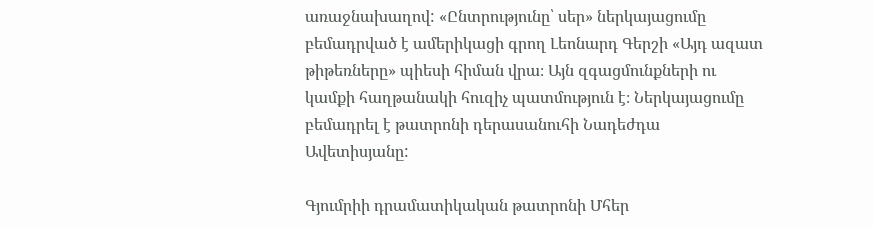առաջնախաղով: «Ընտրությունը՝ սեր» ներկայացումը բեմադրված է ամերիկացի գրող Լեոնարդ Գերշի «Այդ ազատ թիթեռները» պիեսի հիման վրա։ Այն զգացմունքների ու կամքի հաղթանակի հուզիչ պատմություն է։ Ներկայացումը բեմադրել է թատրոնի դերասանուհի Նադեժդա Ավետիսյանը:

Գյումրիի դրամատիկական թատրոնի Մհեր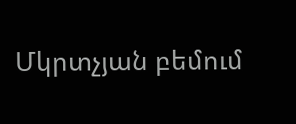Մկրտչյան բեմում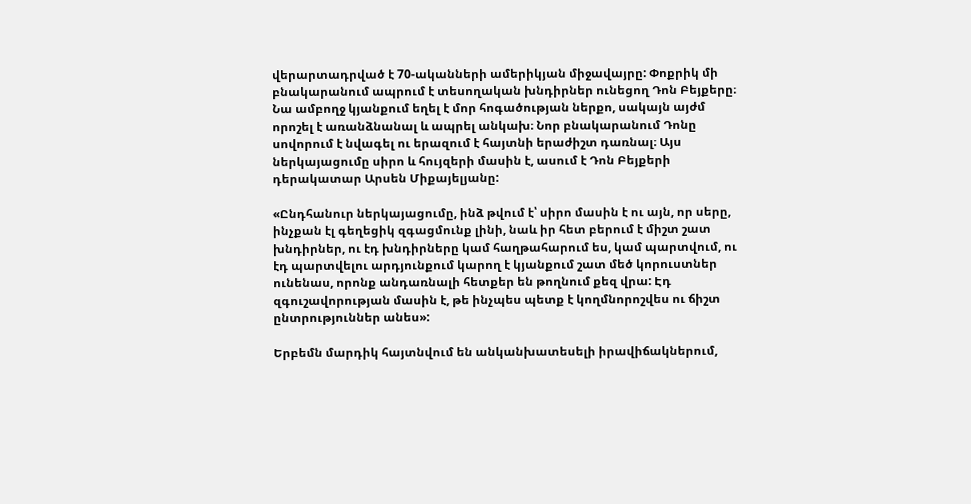վերարտադրված է 70-ականների ամերիկյան միջավայրը: Փոքրիկ մի բնակարանում ապրում է տեսողական խնդիրներ ունեցող Դոն Բեյքերը։ Նա ամբողջ կյանքում եղել է մոր հոգածության ներքո, սակայն այժմ որոշել է առանձնանալ և ապրել անկախ։ Նոր բնակարանում Դոնը սովորում է նվագել ու երազում է հայտնի երաժիշտ դառնալ։ Այս ներկայացումը սիրո և հույզերի մասին է, ասում է Դոն Բեյքերի դերակատար Արսեն Միքայելյանը:

«Ընդհանուր ներկայացումը, ինձ թվում է՝ սիրո մասին է ու այն, որ սերը, ինչքան էլ գեղեցիկ զգացմունք լինի, նաև իր հետ բերում է միշտ շատ խնդիրներ, ու էդ խնդիրները կամ հաղթահարում ես, կամ պարտվում, ու էդ պարտվելու արդյունքում կարող է կյանքում շատ մեծ կորուստներ ունենաս, որոնք անդառնալի հետքեր են թողնում քեզ վրա: Էդ զգուշավորության մասին է, թե ինչպես պետք է կողմնորոշվես ու ճիշտ ընտրություններ անես»:

Երբեմն մարդիկ հայտնվում են անկանխատեսելի իրավիճակներում,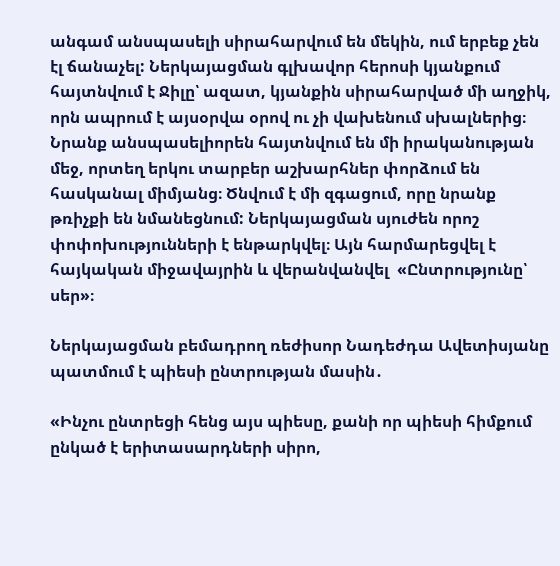անգամ անսպասելի սիրահարվում են մեկին, ում երբեք չեն էլ ճանաչել: Ներկայացման գլխավոր հերոսի կյանքում հայտնվում է Ջիլը՝ ազատ, կյանքին սիրահարված մի աղջիկ, որն ապրում է այսօրվա օրով ու չի վախենում սխալներից։ Նրանք անսպասելիորեն հայտնվում են մի իրականության մեջ, որտեղ երկու տարբեր աշխարհներ փորձում են հասկանալ միմյանց։ Ծնվում է մի զգացում, որը նրանք թռիչքի են նմանեցնում: Ներկայացման սյուժեն որոշ փոփոխությունների է ենթարկվել։ Այն հարմարեցվել է հայկական միջավայրին և վերանվանվել  «Ընտրությունը՝ սեր»։

Ներկայացման բեմադրող ռեժիսոր Նադեժդա Ավետիսյանը պատմում է պիեսի ընտրության մասին․

«Ինչու ընտրեցի հենց այս պիեսը, քանի որ պիեսի հիմքում ընկած է երիտասարդների սիրո,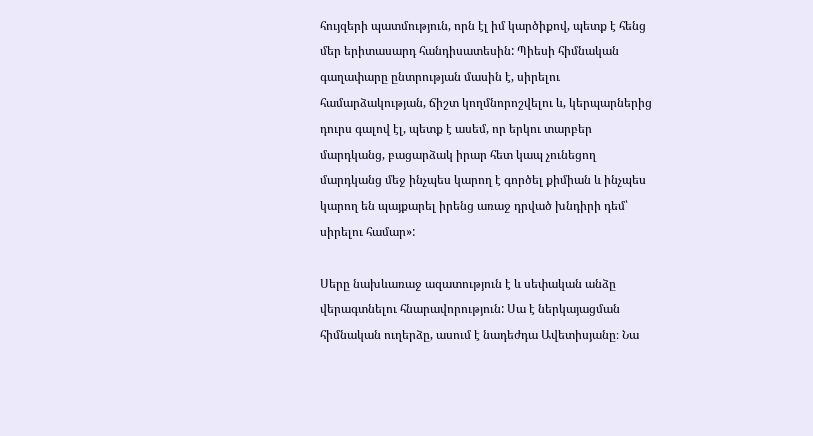հույզերի պատմություն, որն էլ իմ կարծիքով, պետք է հենց մեր երիտասարդ հանդիսատեսին: Պիեսի հիմնական գաղափարը ընտրության մասին է, սիրելու համարձակության, ճիշտ կողմնորոշվելու և, կերպարներից դուրս գալով էլ, պետք է ասեմ, որ երկու տարբեր մարդկանց, բացարձակ իրար հետ կապ չունեցող մարդկանց մեջ ինչպես կարող է գործել քիմիան և ինչպես կարող են պայքարել իրենց առաջ դրված խնդիրի դեմ՝ սիրելու համար»:

Սերը նախևառաջ ազատություն է և սեփական անձը վերագտնելու հնարավորություն: Սա է ներկայացման հիմնական ուղերձը, ասում է նադեժդա Ավետիսյանը։ Նա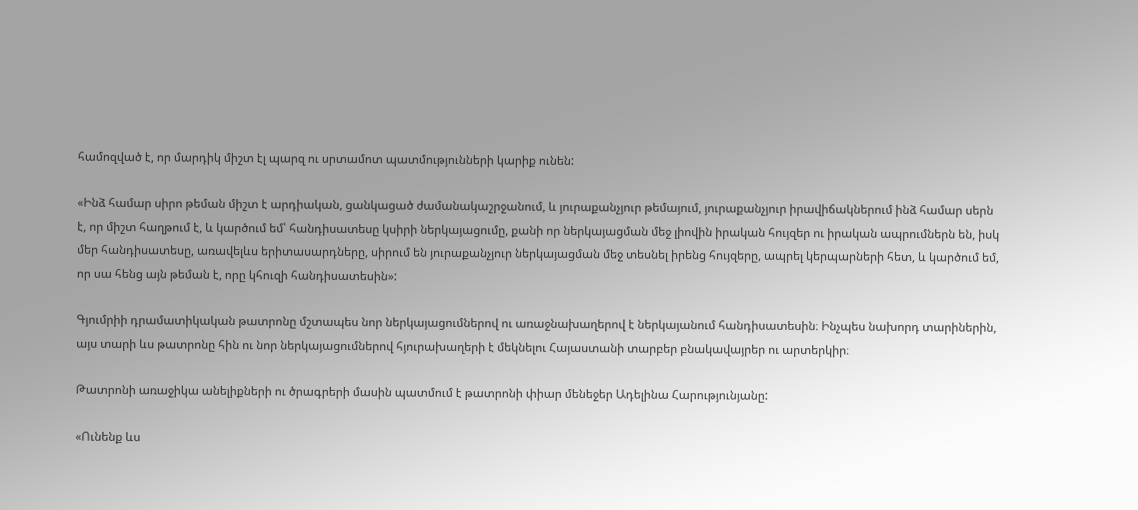համոզված է, որ մարդիկ միշտ էլ պարզ ու սրտամոտ պատմությունների կարիք ունեն:

«Ինձ համար սիրո թեման միշտ է արդիական, ցանկացած ժամանակաշրջանում, և յուրաքանչյուր թեմայում, յուրաքանչյուր իրավիճակներում ինձ համար սերն է, որ միշտ հաղթում է, և կարծում եմ՝ հանդիսատեսը կսիրի ներկայացումը, քանի որ ներկայացման մեջ լիովին իրական հույզեր ու իրական ապրումներն են, իսկ մեր հանդիսատեսը, առավելևս երիտասարդները, սիրում են յուրաքանչյուր ներկայացման մեջ տեսնել իրենց հույզերը, ապրել կերպարների հետ, և կարծում եմ, որ սա հենց այն թեման է, որը կհուզի հանդիսատեսին»:

Գյումրիի դրամատիկական թատրոնը մշտապես նոր ներկայացումներով ու առաջնախաղերով է ներկայանում հանդիսատեսին։ Ինչպես նախորդ տարիներին, այս տարի ևս թատրոնը հին ու նոր ներկայացումներով հյուրախաղերի է մեկնելու Հայաստանի տարբեր բնակավայրեր ու արտերկիր։

Թատրոնի առաջիկա անելիքների ու ծրագրերի մասին պատմում է թատրոնի փիար մենեջեր Ադելինա Հարությունյանը:

«Ունենք ևս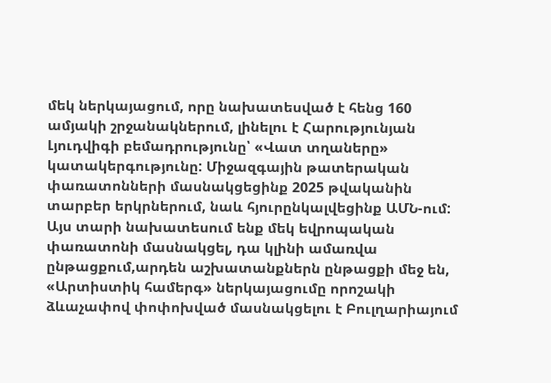մեկ ներկայացում, որը նախատեսված է հենց 160 ամյակի շրջանակներում, լինելու է Հարությունյան Լյուդվիգի բեմադրությունը՝ «Վատ տղաները» կատակերգությունը: Միջազգային թատերական փառատոնների մասնակցեցինք 2025 թվականին տարբեր երկրներում, նաև հյուրընկալվեցինք ԱՄՆ-ում: Այս տարի նախատեսում ենք մեկ եվրոպական փառատոնի մասնակցել, դա կլինի ամառվա ընթացքում,արդեն աշխատանքներն ընթացքի մեջ են, «Արտիստիկ համերգ» ներկայացումը որոշակի ձևաչափով փոփոխված մասնակցելու է Բուլղարիայում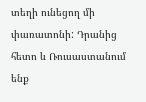տեղի ունեցող մի փառատոնի: Դրանից հետո և Ռուսաստանում ենք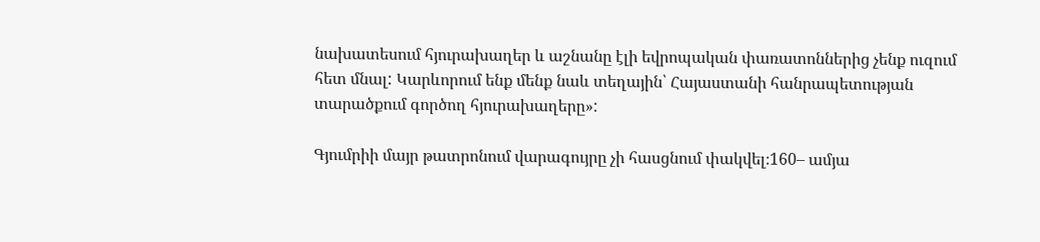նախատեսում հյուրախաղեր և աշնանը էլի եվրոպական փառատոններից չենք ուզում հետ մնալ: Կարևորում ենք մենք նաև տեղային՝ Հայաստանի հանրապետության տարածքում գործող հյուրախաղերը»:

Գյումրիի մայր թատրոնում վարագույրը չի հասցնում փակվել։160– ամյա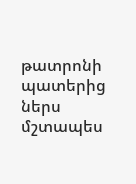թատրոնի պատերից ներս մշտապես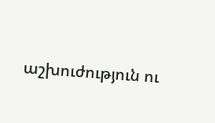աշխուժություն ու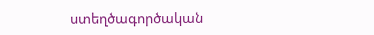ստեղծագործական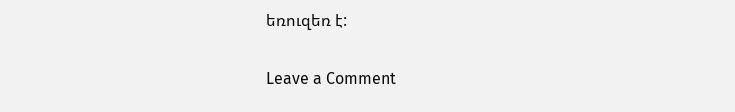եռուզեռ է:

Leave a Comment